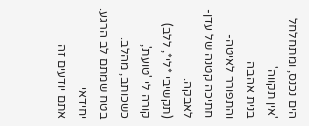הים נכנס, ומתחלחל 'אין תקווה'
בנית אהבה
והתפורר לאיטה-
חתיכה קטנה של עדן- לאבקה.
(תקשיבי *לי*, ללב)
קורה לי 'טועת', כשכותב, מהלב.
בטח שמתם לב הרגע. יחידאי
אתם יודעים זה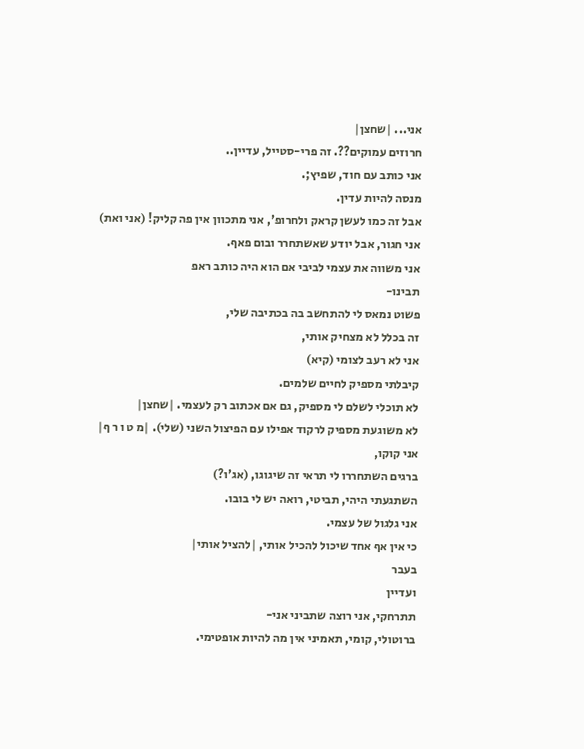אני... |שחצן|
חרוזים עמוקים??. זה פרי-סטייל, עדיין..
אני כותב עם חוד, שפיץ;.
מנסה להיות עדין.
אבל זה כמו לעשן קראק ולחרופ', אני מתכוון אין פה קליק! (אני ואת)
אני חגור, אבל יודע שאשתחרר ובום פאף.
אני משווה את עצמי לביבי אם הוא היה כותב ראפ
תבינו-
פשוט נמאס לי להתחשב בה בכתיבה שלי,
זה בכלל לא מצחיק אותי,
אני לא רעב לצומי (קיא)
קיבלתי מספיק לחיים שלמים.
לא תוכלי לשלם לי מספיק, גם אם אכתוב רק לעצמי. |שחצן|
לא משוגעת מספיק לרקוד אפילו עם הפיצול השני (שלי). |מ ט ו ר ף|
אני קוקו,
ברגים השתחררו לי תראי זה שיגוגו, (אג'ו?)
השתגעתי היהי, תביטי, רואה יש לי בובו.
אני גלגול של עצמי.
כי אין אף אחד שיכול להכיל אותי, |להציל אותי|
בעבר
ועדיין
תתרחקי, אני רוצה שתביני אני-
ברוטולי, קומי, תאמיני אין מה להיות אופטימי.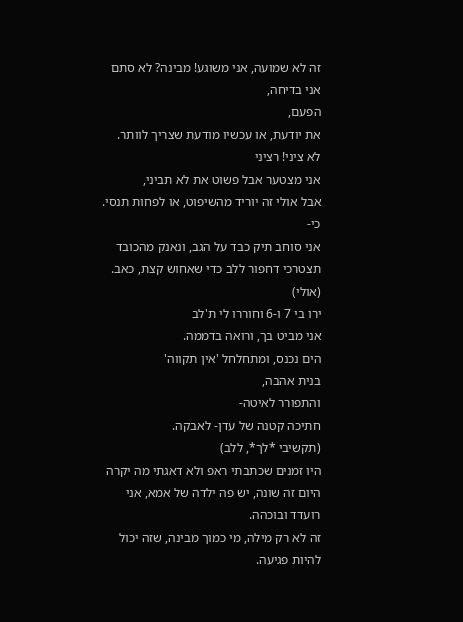זה לא שמועה, אני משוגע! מבינה? לא סתם אני בדיחה,
הפעם,
את יודעת, או עכשיו מודעת שצריך לוותר.
לא ציני! רציני
אני מצטער אבל פשוט את לא תביני,
אבל אולי זה יוריד מהשיפוט, או לפחות תנסי. כי-
אני סוחב תיק כבד על הגב, ונאנק מהכובד
תצטרכי דחפור ללב כדי שאחוש קצת, כאב. (אולי)
ירו בי 7 ו-6 וחוררו לי ת'לב
אני מביט בך, ורואה בדממה.
הים נכנס, ומתחלחל 'אין תקווה'
בנית אהבה,
והתפורר לאיטה-
חתיכה קטנה של עדן- לאבקה.
(תקשיבי *לך*, ללב)
היו זמנים שכתבתי ראפ ולא דאגתי מה יקרה
היום זה שונה, יש פה ילדה של אמא, אני רועדד ובוכהה.
זה לא רק מילה, מי כמוך מבינה, שזה יכול להיות פגיעה.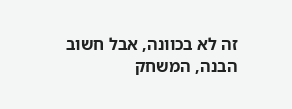זה לא בכוונה, אבל חשוב הבנה, המשחק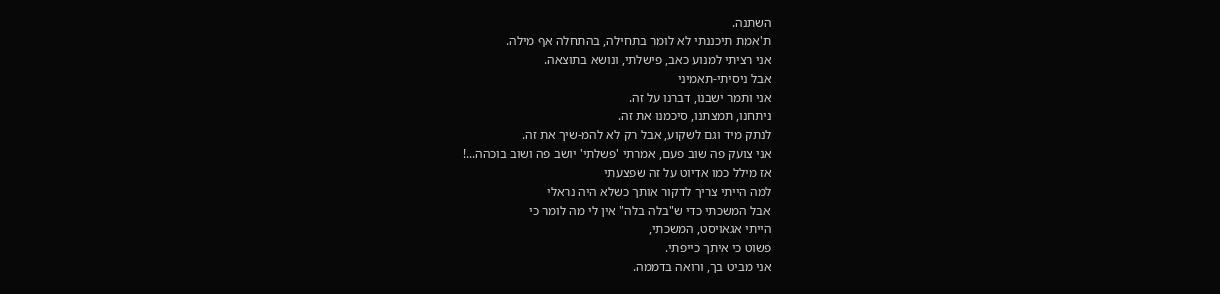השתנה.
ת'אמת תיכננתי לא לומר בתחילה, בהתחלה אף מילה.
אני רציתי למנוע כאב, פישלתי, ונושא בתוצאה.
אבל ניסיתי-תאמיני
אני ותמר ישבנו, דברנו על זה.
ניתחנו, תמצתנו, סיכמנו את זה.
לנתק מיד וגם לשקוע, אבל רק לא להמ-שיך את זה.
אני צועק פה שוב פעם, אמרתי 'פשלתי' יושב פה ושוב בוכהה...!
אז מילל כמו אדיוט על זה שפצעתי
למה הייתי צריך לדקור אותך כשלא היה נראלי
אבל המשכתי כדי ש"בלה בלה" אין לי מה לומר כי
הייתי אגאויסט, המשכתי,
פשוט כי איתך כייפתי.
אני מביט בך, ורואה בדממה.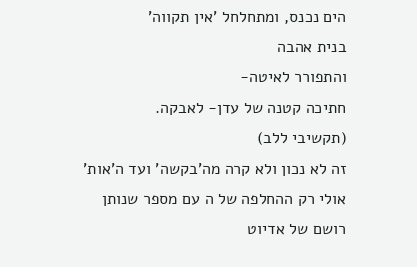הים נכנס, ומתחלחל 'אין תקווה'
בנית אהבה
והתפורר לאיטה-
חתיכה קטנה של עדן- לאבקה.
(תקשיבי ללב)
זה לא נכון ולא קרה מה'בקשה' ועד ה'אות'
אולי רק ההחלפה של ה עם מספר שנותן רושם של אדיוט